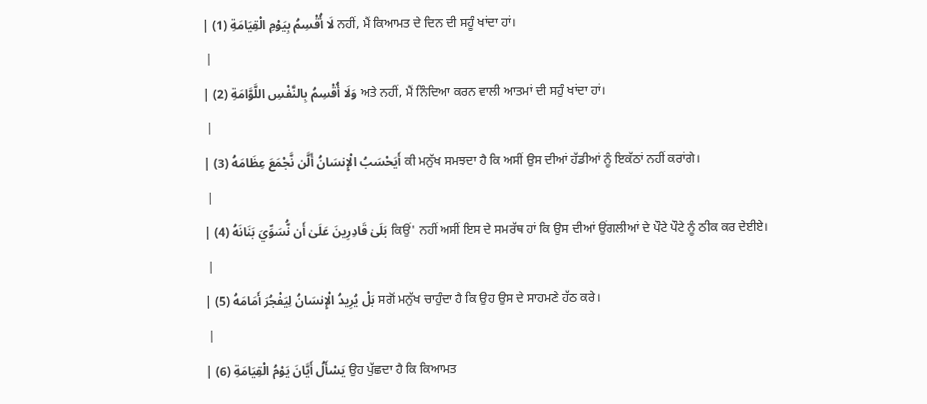| لَا أُقْسِمُ بِيَوْمِ الْقِيَامَةِ (1) ਨਹੀਂ, ਮੈਂ ਕਿਆਮਤ ਦੇ ਦਿਨ ਦੀ ਸਹੂੰ ਖਾਂਦਾ ਹਾਂ।
 |
| وَلَا أُقْسِمُ بِالنَّفْسِ اللَّوَّامَةِ (2) ਅਤੇ ਨਹੀਂ, ਮੈਂ ਨਿੰਦਿਆ ਕਰਨ ਵਾਲੀ ਆਤਮਾਂ ਦੀ ਸਹੁੰ ਖਾਂਦਾ ਹਾਂ।
 |
| أَيَحْسَبُ الْإِنسَانُ أَلَّن نَّجْمَعَ عِظَامَهُ (3) ਕੀ ਮਨੁੱਖ ਸਮਝਦਾ ਹੈ ਕਿ ਅਸੀਂ ਉਸ ਦੀਆਂ ਹੱਡੀਆਂ ਨੂੰ ਇਕੱਠਾਂ ਨਹੀਂ ਕਰਾਂਗੇ।
 |
| بَلَىٰ قَادِرِينَ عَلَىٰ أَن نُّسَوِّيَ بَنَانَهُ (4) ਕਿਉਂ' ਨਹੀਂ ਅਸੀਂ ਇਸ ਦੇ ਸਮਰੱਥ ਹਾਂ ਕਿ ਉਸ ਦੀਆਂ ਉਂਗਲੀਆਂ ਦੇ ਪੌਟੇ ਪੌਟੇ ਨੂੰ ਠੀਕ ਕਰ ਦੇਈਏ।
 |
| بَلْ يُرِيدُ الْإِنسَانُ لِيَفْجُرَ أَمَامَهُ (5) ਸਗੋਂ ਮਨੁੱਖ ਚਾਹੁੰਦਾ ਹੈ ਕਿ ਉਹ ਉਸ ਦੇ ਸਾਹਮਣੇ ਹੱਠ ਕਰੇ।
 |
| يَسْأَلُ أَيَّانَ يَوْمُ الْقِيَامَةِ (6) ਉਹ ਪੁੱਛਦਾ ਹੈ ਕਿ ਕਿਆਮਤ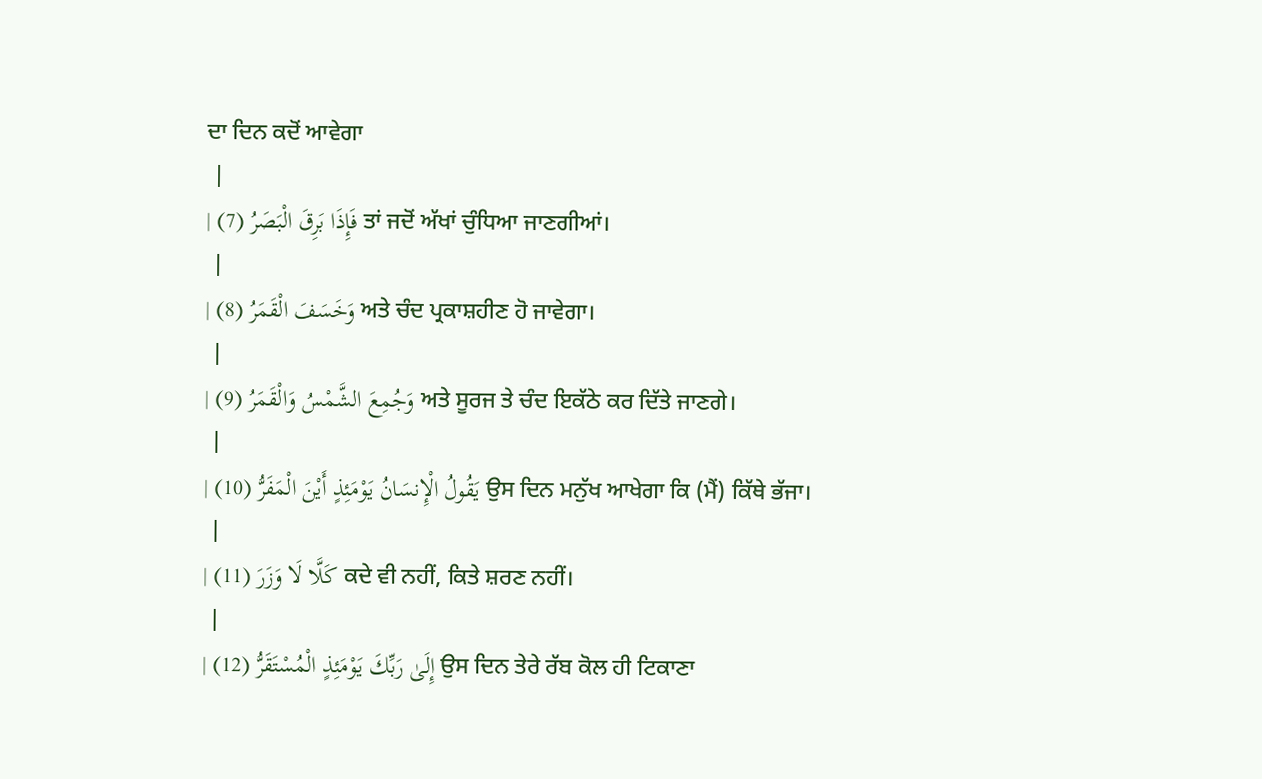ਦਾ ਦਿਨ ਕਦੋਂ ਆਵੇਗਾ
 |
| فَإِذَا بَرِقَ الْبَصَرُ (7) ਤਾਂ ਜਦੋਂ ਅੱਖਾਂ ਚੁੰਧਿਆ ਜਾਣਗੀਆਂ।
 |
| وَخَسَفَ الْقَمَرُ (8) ਅਤੇ ਚੰਦ ਪ੍ਰਕਾਸ਼ਹੀਣ ਹੋ ਜਾਵੇਗਾ।
 |
| وَجُمِعَ الشَّمْسُ وَالْقَمَرُ (9) ਅਤੇ ਸੂਰਜ ਤੇ ਚੰਦ ਇਕੱਠੇ ਕਰ ਦਿੱਤੇ ਜਾਣਗੇ।
 |
| يَقُولُ الْإِنسَانُ يَوْمَئِذٍ أَيْنَ الْمَفَرُّ (10) ਉਸ ਦਿਨ ਮਨੁੱਖ ਆਖੇਗਾ ਕਿ (ਮੈਂ) ਕਿੱਥੇ ਭੱਜਾ।
 |
| كَلَّا لَا وَزَرَ (11) ਕਦੇ ਵੀ ਨਹੀਂ, ਕਿਤੇ ਸ਼ਰਣ ਨਹੀਂ।
 |
| إِلَىٰ رَبِّكَ يَوْمَئِذٍ الْمُسْتَقَرُّ (12) ਉਸ ਦਿਨ ਤੇਰੇ ਰੱਬ ਕੋਲ ਹੀ ਟਿਕਾਣਾ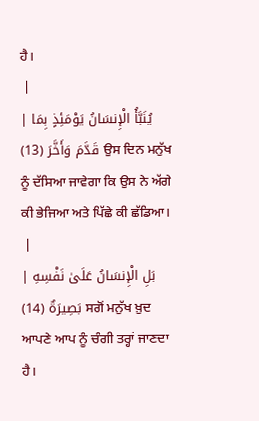ਹੈ।
 |
| يُنَبَّأُ الْإِنسَانُ يَوْمَئِذٍ بِمَا قَدَّمَ وَأَخَّرَ (13) ਉਸ ਦਿਨ ਮਨੁੱਖ ਨੂੰ ਦੱਸਿਆ ਜਾਵੇਗਾ ਕਿ ਉਸ ਨੇ ਅੱਗੇ ਕੀ ਭੇਜਿਆ ਅਤੇ ਪਿੱਛੇ ਕੀ ਛੱਡਿਆ।
 |
| بَلِ الْإِنسَانُ عَلَىٰ نَفْسِهِ بَصِيرَةٌ (14) ਸਗੋਂ ਮਨੁੱਖ ਖ਼ੁਦ ਆਪਣੇ ਆਪ ਨੂੰ ਚੰਗੀ ਤਰ੍ਹਾਂ ਜਾਣਦਾ ਹੈ।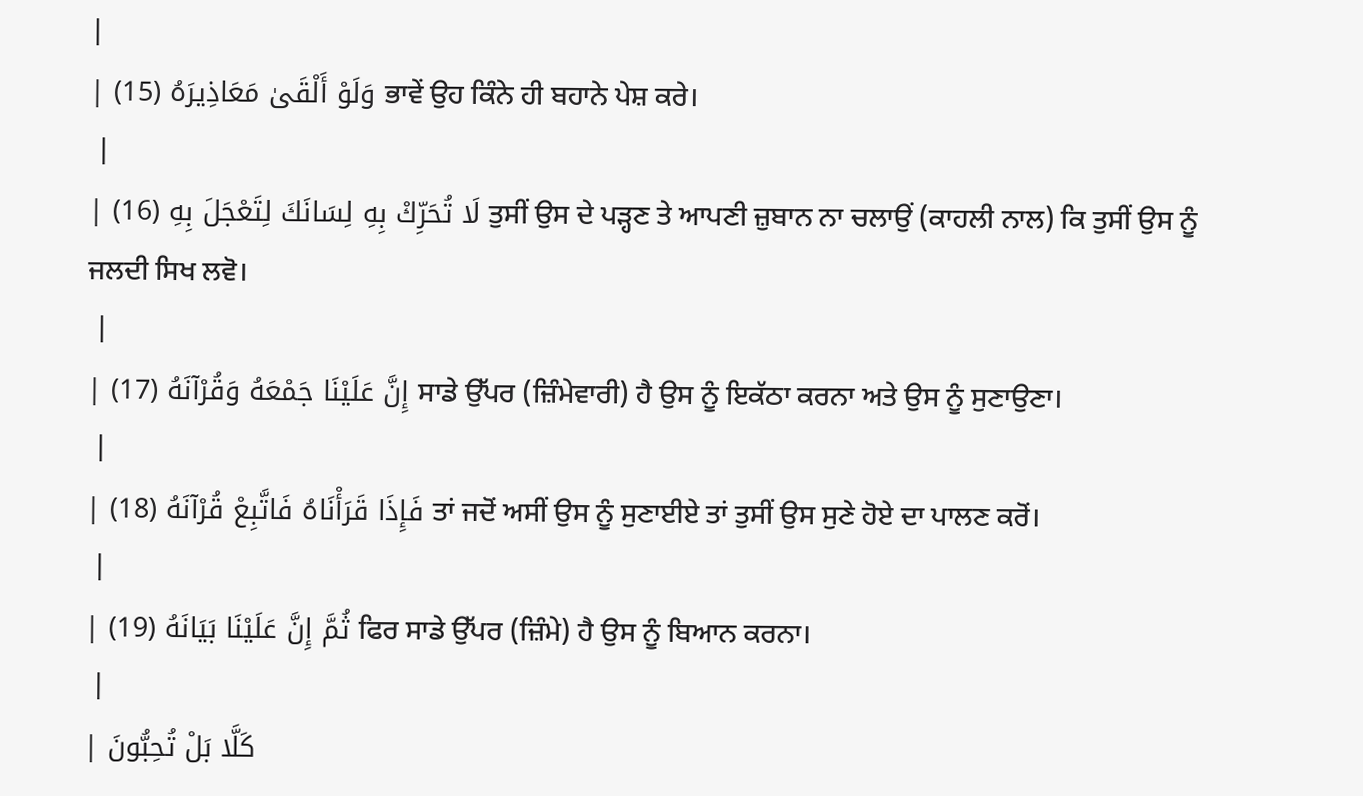|
| وَلَوْ أَلْقَىٰ مَعَاذِيرَهُ (15) ਭਾਵੇਂ ਉਹ ਕਿੰਨੇ ਹੀ ਬਹਾਨੇ ਪੇਸ਼ ਕਰੇ।
 |
| لَا تُحَرِّكْ بِهِ لِسَانَكَ لِتَعْجَلَ بِهِ (16) ਤੁਸੀਂ ਉਸ ਦੇ ਪੜ੍ਹਣ ਤੇ ਆਪਣੀ ਜ਼ੁਬਾਨ ਨਾ ਚਲਾਉਂ (ਕਾਹਲੀ ਨਾਲ) ਕਿ ਤੁਸੀਂ ਉਸ ਨੂੰ ਜਲਦੀ ਸਿਖ ਲਵੋ।
 |
| إِنَّ عَلَيْنَا جَمْعَهُ وَقُرْآنَهُ (17) ਸਾਡੇ ਉੱਪਰ (ਜ਼ਿੰਮੇਵਾਰੀ) ਹੈ ਉਸ ਨੂੰ ਇਕੱਠਾ ਕਰਨਾ ਅਤੇ ਉਸ ਨੂੰ ਸੁਣਾਉਣਾ।
 |
| فَإِذَا قَرَأْنَاهُ فَاتَّبِعْ قُرْآنَهُ (18) ਤਾਂ ਜਦੋਂ ਅਸੀਂ ਉਸ ਨੂੰ ਸੁਣਾਈਏ ਤਾਂ ਤੁਸੀਂ ਉਸ ਸੁਣੇ ਹੋਏ ਦਾ ਪਾਲਣ ਕਰੋਂ।
 |
| ثُمَّ إِنَّ عَلَيْنَا بَيَانَهُ (19) ਫਿਰ ਸਾਡੇ ਉੱਪਰ (ਜ਼ਿੰਮੇ) ਹੈ ਉਸ ਨੂੰ ਬਿਆਨ ਕਰਨਾ।
 |
| كَلَّا بَلْ تُحِبُّونَ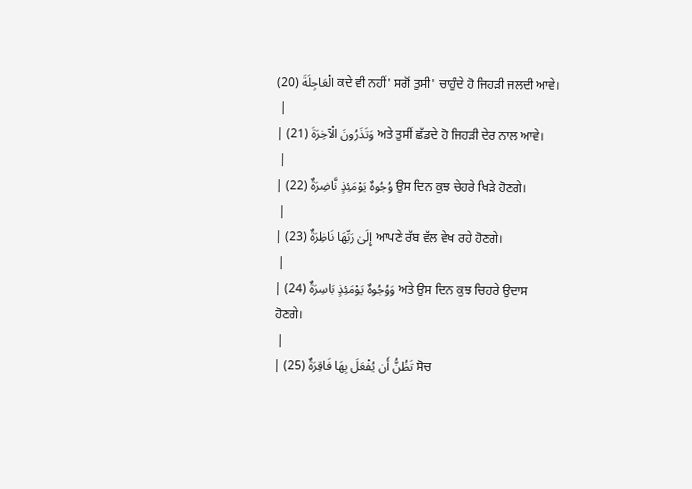الْعَاجِلَةَ (20) ਕਦੇ ਵੀ ਨਹੀਂ' ਸਗੋਂ ਤੁਸੀ' ਚਾਹੁੰਦੇ ਹੋ ਜਿਹੜੀ ਜਲਦੀ ਆਵੇ।
 |
| وَتَذَرُونَ الْآخِرَةَ (21) ਅਤੇ ਤੁਸੀਂ ਛੱਡਦੇ ਹੋ ਜਿਹੜੀ ਦੇਰ ਨਾਲ ਆਵੇ।
 |
| وُجُوهٌ يَوْمَئِذٍ نَّاضِرَةٌ (22) ਉਸ ਦਿਨ ਕੁਝ ਚੇਹਰੇ ਖਿੜੇ ਹੋਣਗੇ।
 |
| إِلَىٰ رَبِّهَا نَاظِرَةٌ (23) ਆਪਣੇ ਰੱਬ ਵੱਲ ਵੇਖ ਰਹੇ ਹੋਣਗੇ।
 |
| وَوُجُوهٌ يَوْمَئِذٍ بَاسِرَةٌ (24) ਅਤੇ ਉਸ ਦਿਨ ਕੁਝ ਚਿਹਰੇ ਉਦਾਸ ਹੋਣਗੇ।
 |
| تَظُنُّ أَن يُفْعَلَ بِهَا فَاقِرَةٌ (25) ਸੋਚ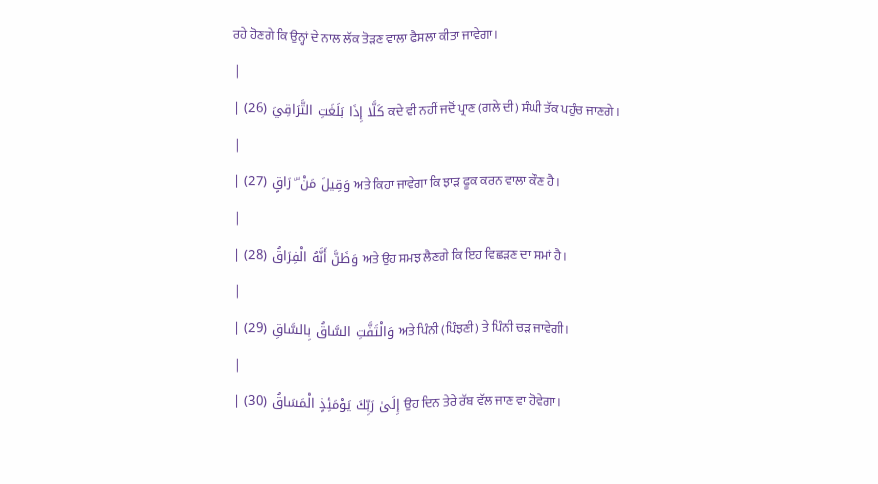ਰਹੇ ਹੋਣਗੇ ਕਿ ਉਨ੍ਹਾਂ ਦੇ ਨਾਲ ਲੱਕ ਤੋੜਣ ਵਾਲਾ ਫੈਸਲਾ ਕੀਤਾ ਜਾਵੇਗਾ।
 |
| كَلَّا إِذَا بَلَغَتِ التَّرَاقِيَ (26) ਕਦੇ ਵੀ ਨਹੀਂ ਜਦੋਂ ਪ੍ਰਾਣ (ਗਲੇ ਦੀ) ਸੰਘੀ ਤੱਕ ਪਹੁੰਚ ਜਾਣਗੇ।
 |
| وَقِيلَ مَنْ ۜ رَاقٍ (27) ਅਤੇ ਕਿਹਾ ਜਾਵੇਗਾ ਕਿ ਝਾੜ ਫੂਕ ਕਰਨ ਵਾਲਾ ਕੌਣ ਹੈ।
 |
| وَظَنَّ أَنَّهُ الْفِرَاقُ (28) ਅਤੇ ਉਹ ਸਮਝ ਲੈਣਗੇ ਕਿ ਇਹ ਵਿਛੜਣ ਦਾ ਸਮਾਂ ਹੈ।
 |
| وَالْتَفَّتِ السَّاقُ بِالسَّاقِ (29) ਅਤੇ ਪਿੰਨੀ (ਪਿੰਝਣੀ) ਤੇ ਪਿੰਨੀ ਚੜ ਜਾਵੇਗੀ।
 |
| إِلَىٰ رَبِّكَ يَوْمَئِذٍ الْمَسَاقُ (30) ਉਹ ਦਿਨ ਤੇਰੇ ਰੱਬ ਵੱਲ ਜਾਣ ਵਾ ਹੋਵੇਗਾ।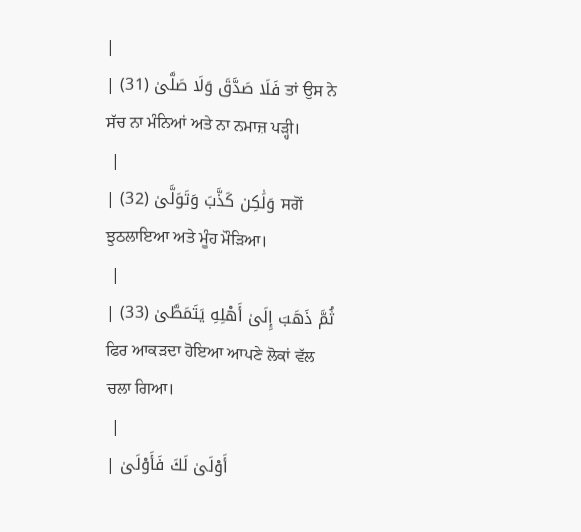|
| فَلَا صَدَّقَ وَلَا صَلَّىٰ (31) ਤਾਂ ਉਸ ਨੇ ਸੱਚ ਨਾ ਮੰਨਿਆਂ ਅਤੇ ਨਾ ਨਮਾਜ਼ ਪੜ੍ਹੀ।
 |
| وَلَٰكِن كَذَّبَ وَتَوَلَّىٰ (32) ਸਗੋਂ ਝੁਠਲਾਇਆ ਅਤੇ ਮੂੰਹ ਮੌੜਿਆ।
 |
| ثُمَّ ذَهَبَ إِلَىٰ أَهْلِهِ يَتَمَطَّىٰ (33) ਫਿਰ ਆਕੜਦਾ ਹੋਇਆ ਆਪਣੇ ਲੋਕਾਂ ਵੱਲ ਚਲਾ ਗਿਆ।
 |
| أَوْلَىٰ لَكَ فَأَوْلَىٰ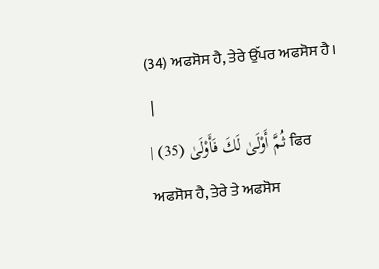(34) ਅਫਸੋਸ ਹੈ, ਤੇਰੇ ਉੱਪਰ ਅਫਸੋਸ ਹੈ।
 |
| ثُمَّ أَوْلَىٰ لَكَ فَأَوْلَىٰ (35) ਫਿਰ ਅਫਸੋਸ ਹੈ, ਤੇਰੇ ਤੇ ਅਫਸੋਸ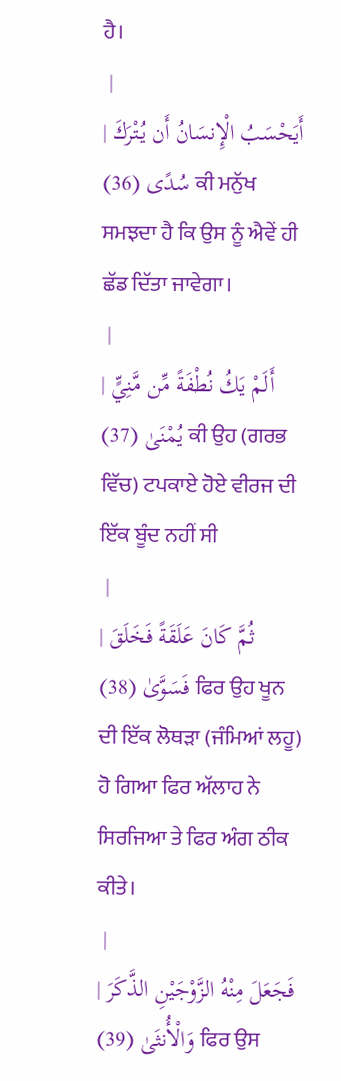ਹੈ।
 |
| أَيَحْسَبُ الْإِنسَانُ أَن يُتْرَكَ سُدًى (36) ਕੀ ਮਨੁੱਖ ਸਮਝਦਾ ਹੈ ਕਿ ਉਸ ਨੂੰ ਐਵੇਂ ਹੀ ਛੱਡ ਦਿੱਤਾ ਜਾਵੇਗਾ।
 |
| أَلَمْ يَكُ نُطْفَةً مِّن مَّنِيٍّ يُمْنَىٰ (37) ਕੀ ਉਹ (ਗਰਭ ਵਿੱਚ) ਟਪਕਾਏ ਹੋਏ ਵੀਰਜ ਦੀ ਇੱਕ ਬੂੰਦ ਨਹੀਂ ਸੀ
 |
| ثُمَّ كَانَ عَلَقَةً فَخَلَقَ فَسَوَّىٰ (38) ਫਿਰ ਉਹ ਖੂਨ ਦੀ ਇੱਕ ਲੋਥੜਾ (ਜੰਮਿਆਂ ਲਹੂ) ਹੋ ਗਿਆ ਫਿਰ ਅੱਲਾਹ ਨੇ ਸਿਰਜਿਆ ਤੇ ਫਿਰ ਅੰਗ ਠੀਕ ਕੀਤੇ।
 |
| فَجَعَلَ مِنْهُ الزَّوْجَيْنِ الذَّكَرَ وَالْأُنثَىٰ (39) ਫਿਰ ਉਸ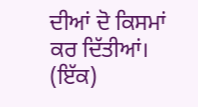ਦੀਆਂ ਦੋ ਕਿਸਮਾਂ ਕਰ ਦਿੱਤੀਆਂ। (ਇੱਕ)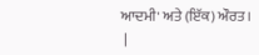ਆਦਮੀ' ਅਤੇ (ਇੱਕ) ਔਰਤ।
 |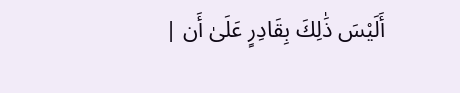| أَلَيْسَ ذَٰلِكَ بِقَادِرٍ عَلَىٰ أَن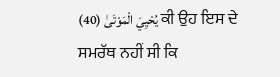يُحْيِيَ الْمَوْتَىٰ (40) ਕੀ ਉਹ ਇਸ ਦੇ ਸਮਰੱਥ ਨਹੀਂ ਸੀ ਕਿ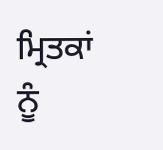ਮ੍ਰਿਤਕਾਂ ਨੂੰ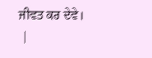ਜੀਵਤ ਕਰ ਦੇਵੇ।
 |